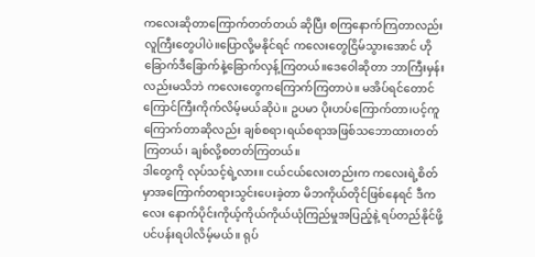ကလေးဆိုတာကြောက်တတ်တယ် ဆိုပြီး စကြနောက်ကြတာလည်း လူကြီးတွေပါပဲ။ပြောလို့မနိုင်ရင် ကလေးတွေငြိမ်သွားအောင် ဟိုခြောက်ဒီခြောက်နဲ့ခြောက်လှန့်ကြတယ်။ဒေဝေါဆိုတာ ဘာကြီးမှန်းလည်းမသိဘဲ ကလေးတွေကကြောက်ကြတာပဲ။ မအိပ်ရင်တောင် ကြောင်ကြီးကိုက်လိမ့်မယ်ဆိုပဲ။ ဥပမာ ပိုးဟပ်ကြောက်တာ၊ပင့်ကူကြောက်တာဆိုလည်း ချစ်စရာ၊ရယ်စရာအဖြစ်သဘောထားတတ်ကြတယ်၊ ချစ်လို့စတတ်ကြတယ်။
ဒါတွေကို လုပ်သင့်ရဲ့လား။ ငယ်ငယ်လေးတည်းက ကလေးရဲ့စိတ်မှာအကြောက်တရားသွင်းပေးခဲ့တာ မိဘကိုယ်တိုင်ဖြစ်နေရင် ဒီကလေး နောက်ပိုင်းကိုယ့်ကိုယ်ကိုယ်ယုံကြည်မှုအပြည့်နဲ့ ရပ်တည်နိုင်ဖို့ ပင်ပန်းရပါလိမ့်မယ်။ ရုပ်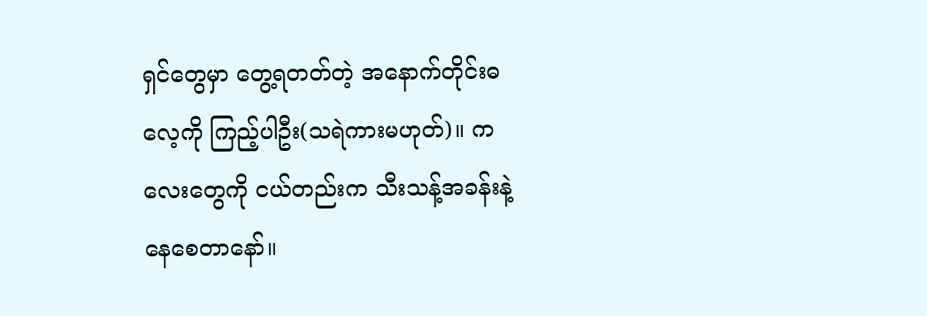ရှင်တွေမှာ တွေ့ရတတ်တဲ့ အနောက်တိုင်းဓလေ့ကို ကြည့်ပါဦး(သရဲကားမဟုတ်)။ ကလေးတွေကို ငယ်တည်းက သီးသန့်အခန်းနဲ့နေစေတာနော်။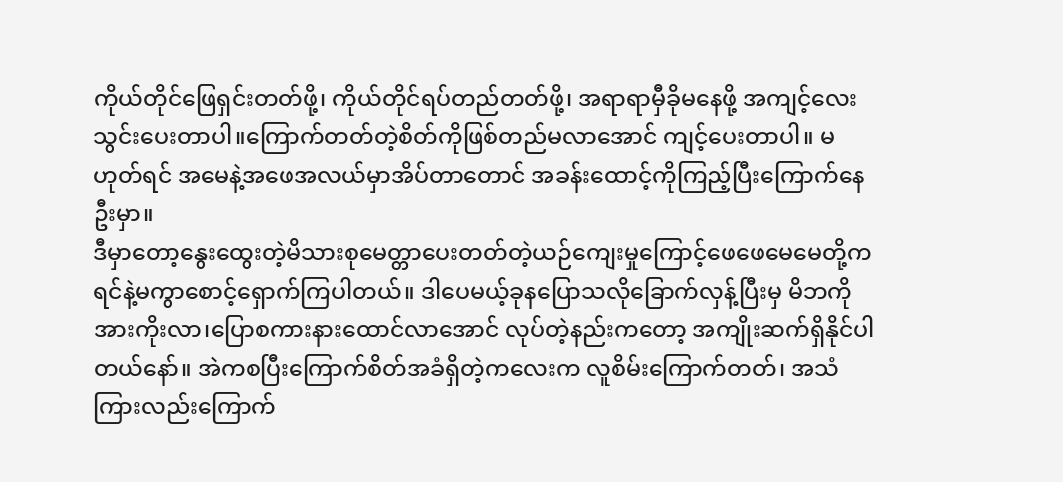ကိုယ်တိုင်ဖြေရှင်းတတ်ဖို့၊ ကိုယ်တိုင်ရပ်တည်တတ်ဖို့၊ အရာရာမှီခိုမနေဖို့ အကျင့်လေးသွင်းပေးတာပါ။ကြောက်တတ်တဲ့စိတ်ကိုဖြစ်တည်မလာအောင် ကျင့်ပေးတာပါ။ မဟုတ်ရင် အမေနဲ့အဖေအလယ်မှာအိပ်တာတောင် အခန်းထောင့်ကိုကြည့်ပြီးကြောက်နေဦးမှာ။
ဒီမှာတော့နွေးထွေးတဲ့မိသားစုမေတ္တာပေးတတ်တဲ့ယဉ်ကျေးမှုကြောင့်ဖေဖေမေမေတို့က ရင်နဲ့မကွာစောင့်ရှောက်ကြပါတယ်။ ဒါပေမယ့်ခုနပြောသလိုခြောက်လှန့်ပြီးမှ မိဘကိုအားကိုးလာ၊ပြောစကားနားထောင်လာအောင် လုပ်တဲ့နည်းကတော့ အကျိုးဆက်ရှိနိုင်ပါတယ်နော်။ အဲကစပြီးကြောက်စိတ်အခံရှိတဲ့ကလေးက လူစိမ်းကြောက်တတ်၊ အသံကြားလည်းကြောက်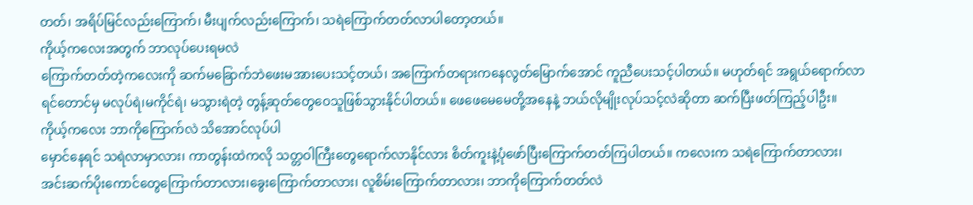တတ်၊ အရိပ်မြင်လည်းကြောက်၊ မီးပျက်လည်းကြောက်၊ သရဲကြောက်တတ်လာပါတော့တယ်။
ကိုယ့်ကလေးအတွက် ဘာလုပ်ပေးရမလဲ
ကြောက်တတ်တဲ့ကလေးကို ဆက်မခြောက်ဘဲဖေးမအားပေးသင့်တယ်၊ အကြောက်တရားကနေလွတ်မြောက်အောင် ကူညီပေးသင့်ပါတယ်။ မဟုတ်ရင် အရွယ်ရောက်လာရင်တောင်မှ မလုပ်ရဲ၊မကိုင်ရဲ၊ မသွားရဲတဲ့ တွန့်ဆုတ်တွေဝေသူဖြစ်သွားနိုင်ပါတယ်။ ဖေဖေမေမေတို့အနေနဲ့ ဘယ်လိုမျိုးလုပ်သင့်လဲဆိုတာ ဆက်ပြီးဖတ်ကြည့်ပါဦး။
ကိုယ့်ကလေး ဘာကိုကြောက်လဲ သိအောင်လုပ်ပါ
မှောင်နေရင် သရဲလာမှာလား၊ ကာတွန်းထဲကလို သတ္တဝါကြီးတွေရောက်လာနိုင်လား စိတ်ကူးနဲ့ပုံဖော်ပြီးကြောက်တတ်ကြပါတယ်။ ကလေးက သရဲကြောက်တာလား၊ အင်းဆက်ပိုးကောင်တွေကြောက်တာလား၊ခွေးကြောက်တာလား၊ လူစိမ်းကြောက်တာလား၊ ဘာကိုကြောက်တတ်လဲ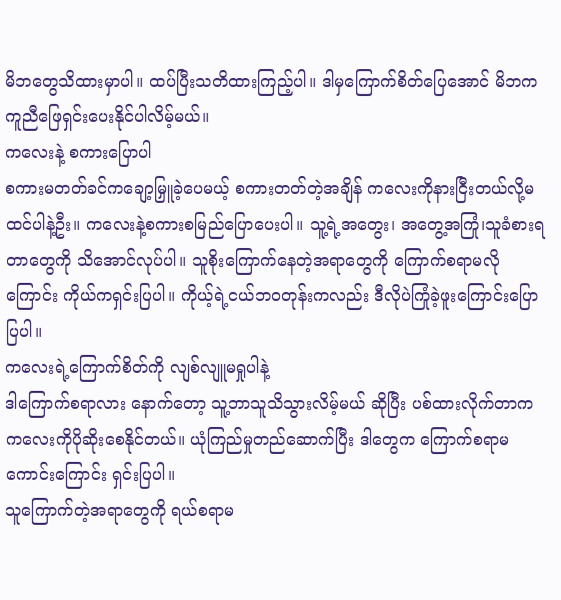မိဘတွေသိထားမှာပါ။ ထပ်ပြီးသတိထားကြည့်ပါ။ ဒါမှကြောက်စိတ်ပြေအောင် မိဘက ကူညီဖြေရှင်းပေးနိုင်ပါလိမ့်မယ်။
ကလေးနဲ့ စကားပြောပါ
စကားမတတ်ခင်ကချော့မြှူခဲ့ပေမယ့် စကားတတ်တဲ့အချိန် ကလေးကိုနားငြီးတယ်လို့မထင်ပါနဲ့ဦး။ ကလေးနဲ့စကားစမြည်ပြောပေးပါ။ သူ့ရဲ့အတွေး၊ အတွေ့အကြုံ၊သူခံစားရတာတွေကို သိအောင်လုပ်ပါ။ သူစိုးကြောက်နေတဲ့အရာတွေကို ကြောက်စရာမလိုကြောင်း ကိုယ်ကရှင်းပြပါ။ ကိုယ့်ရဲ့ငယ်ဘဝတုန်းကလည်း ဒီလိုပဲကြုံခဲ့ဖူးကြောင်းပြောပြပါ။
ကလေးရဲ့ကြောက်စိတ်ကို လျစ်လျူမရှုပါနဲ့
ဒါကြောက်စရာလား နောက်တော့ သူ့ဘာသူသိသွားလိမ့်မယ် ဆိုပြီး ပစ်ထားလိုက်တာက ကလေးကိုပိုဆိုးစေနိုင်တယ်။ ယုံကြည်မှုတည်ဆောက်ပြီး ဒါတွေက ကြောက်စရာမကောင်းကြောင်း ရှင်းပြပါ။
သူကြောက်တဲ့အရာတွေကို ရယ်စရာမ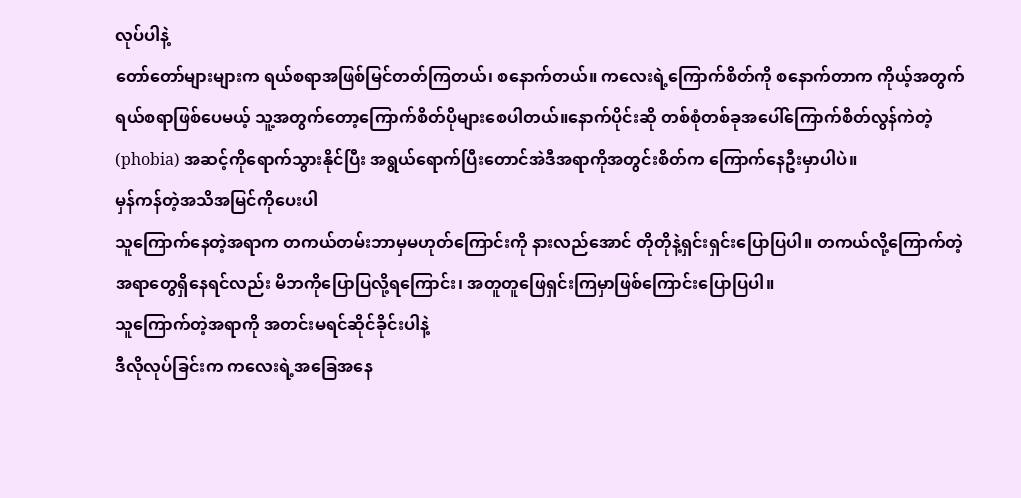လုပ်ပါနဲ့
တော်တော်များများက ရယ်စရာအဖြစ်မြင်တတ်ကြတယ်၊ စနောက်တယ်။ ကလေးရဲ့ကြောက်စိတ်ကို စနောက်တာက ကိုယ့်အတွက်ရယ်စရာဖြစ်ပေမယ့် သူ့အတွက်တော့ကြောက်စိတ်ပိုများစေပါတယ်။နောက်ပိုင်းဆို တစ်စုံတစ်ခုအပေါ်ကြောက်စိတ်လွန်ကဲတဲ့ (phobia) အဆင့်ကိုရောက်သွားနိုင်ပြီး အရွယ်ရောက်ပြီးတောင်အဲဒီအရာကိုအတွင်းစိတ်က ကြောက်နေဦးမှာပါပဲ။
မှန်ကန်တဲ့အသိအမြင်ကိုပေးပါ
သူကြောက်နေတဲ့အရာက တကယ်တမ်းဘာမှမဟုတ်ကြောင်းကို နားလည်အောင် တိုတိုနဲ့ရှင်းရှင်းပြောပြပါ။ တကယ်လို့ကြောက်တဲ့အရာတွေရှိနေရင်လည်း မိဘကိုပြောပြလို့ရကြောင်း၊ အတူတူဖြေရှင်းကြမှာဖြစ်ကြောင်းပြောပြပါ။
သူကြောက်တဲ့အရာကို အတင်းမရင်ဆိုင်ခိုင်းပါနဲ့
ဒီလိုလုပ်ခြင်းက ကလေးရဲ့အခြေအနေ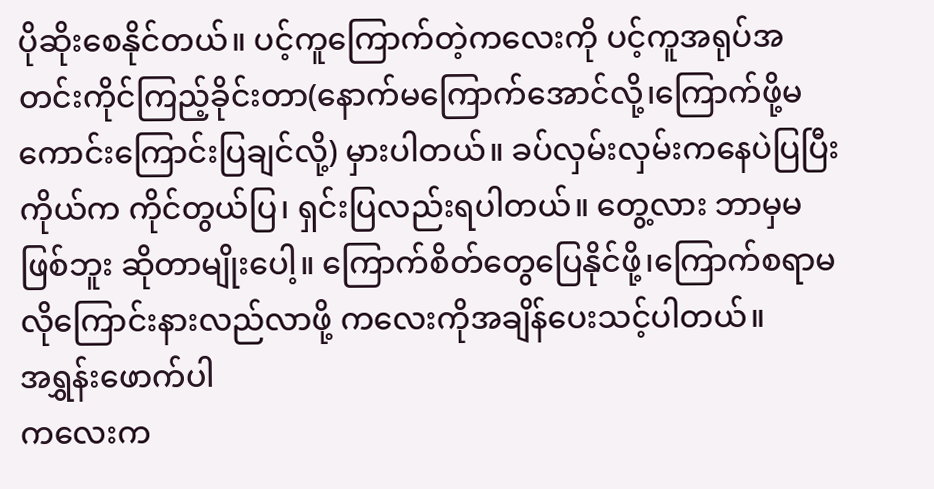ပိုဆိုးစေနိုင်တယ်။ ပင့်ကူကြောက်တဲ့ကလေးကို ပင့်ကူအရုပ်အတင်းကိုင်ကြည့်ခိုင်းတာ(နောက်မကြောက်အောင်လို့၊ကြောက်ဖို့မကောင်းကြောင်းပြချင်လို့) မှားပါတယ်။ ခပ်လှမ်းလှမ်းကနေပဲပြပြီး ကိုယ်က ကိုင်တွယ်ပြ၊ ရှင်းပြလည်းရပါတယ်။ တွေ့လား ဘာမှမဖြစ်ဘူး ဆိုတာမျိုးပေါ့။ ကြောက်စိတ်တွေပြေနိုင်ဖို့၊ကြောက်စရာမလိုကြောင်းနားလည်လာဖို့ ကလေးကိုအချိန်ပေးသင့်ပါတယ်။
အရွှန်းဖောက်ပါ
ကလေးက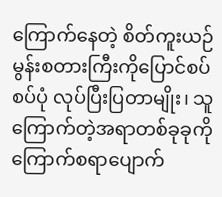ကြောက်နေတဲ့ စိတ်ကူးယဉ် မွန်းစတားကြီးကိုပြောင်စပ်စပ်ပုံ လုပ်ပြီးပြတာမျိုး၊ သူကြောက်တဲ့အရာတစ်ခုခုကို ကြောက်စရာပျောက်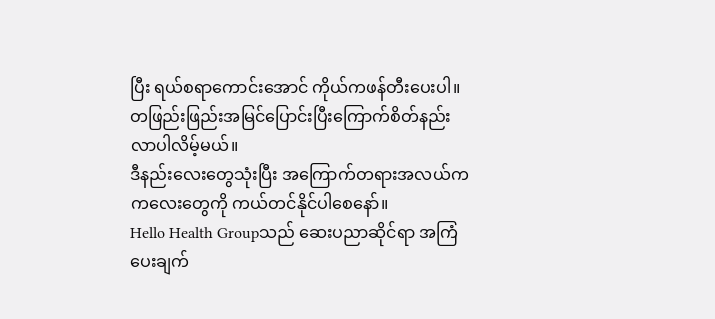ပြီး ရယ်စရာကောင်းအောင် ကိုယ်ကဖန်တီးပေးပါ။ တဖြည်းဖြည်းအမြင်ပြောင်းပြီးကြောက်စိတ်နည်းလာပါလိမ့်မယ်။
ဒီနည်းလေးတွေသုံးပြီး အကြောက်တရားအလယ်က ကလေးတွေကို ကယ်တင်နိုင်ပါစေနော်။
Hello Health Groupသည် ဆေးပညာဆိုင်ရာ အကြံပေးချက်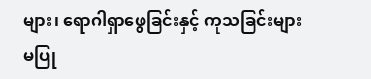များ၊ ရောဂါရှာဖွေခြင်းနှင့် ကုသခြင်းများ မပြု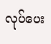လုပ်ပေး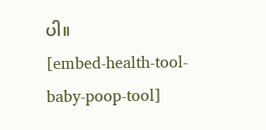ပါ။
[embed-health-tool-baby-poop-tool]